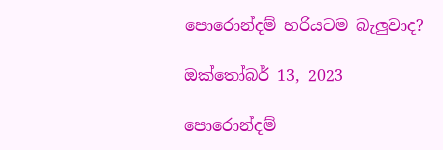පොරොන්දම් හරියටම බැලුවාද?

ඔක්තෝබර් 13, 2023

පොරොන්දම්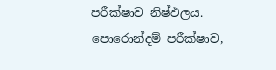පරීක්ෂාව නිෂ්ඵලය. පොරොන්දම් පරීක්ෂාව,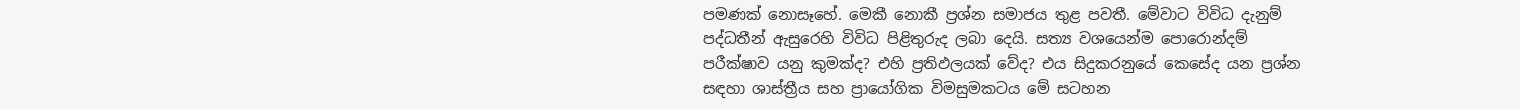පමණක් නොසෑහේ. මෙකී නොකී ප්‍රශ්න සමාජය තුළ පවතී. මේවාට විවිධ දැනුම් පද්ධතීන් ඇසුරෙහි විවිධ පිළිතුරුද ලබා දෙයි. සත්‍ය වශයෙන්ම පොරොන්දම් පරීක්ෂාව යනු කුමක්ද? එහි ප්‍රතිඵලයක් වේද? එය සිදුකරනුයේ කෙසේද යන ප්‍රශ්න සඳහා ශාස්ත්‍රීය සහ ප්‍රායෝගික විමසුමකටය මේ සටහන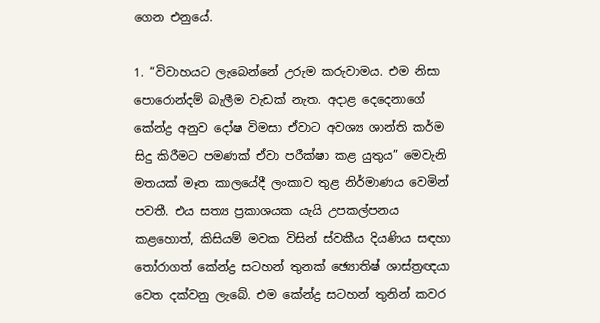ගෙන එනුයේ.

1. “විවාහයට ලැබෙන්නේ උරුම කරුවාමය. එම නිසා පොරොන්දම් බැලීම වැඩක් නැත. අදාළ දෙදෙනාගේ කේන්ද්‍ර අනුව දෝෂ විමසා ඒවාට අවශ්‍ය ශාන්ති කර්ම සිදු කිරීමට පමණක් ඒවා පරීක්ෂා කළ යුතුය” මෙවැනි මතයක් මෑත කාලයේදී ලංකාව තුළ නිර්මාණය වෙමින් පවතී. එය සත්‍ය ප්‍රකාශයක යැයි උපකල්පනය කළහොත්, කිසියම් මවක විසින් ස්වකීය දියණිය සඳහා තෝරාගත් කේන්ද්‍ර සටහන් තුනක් ඡ්‍යොතිෂ් ශාස්ත්‍රඥයා වෙත දක්වනු ලැබේ. එම කේන්ද්‍ර සටහන් තුනින් කවර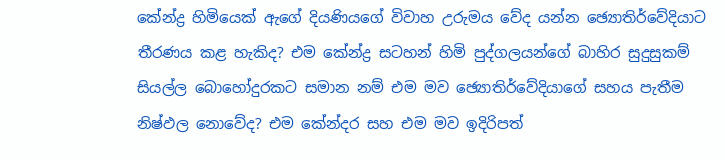කේන්ද්‍ර හිමියෙක් ඇගේ දියණියගේ විවාහ උරුමය වේද යන්න ඡ්‍යොතිර්වේදියාට තීරණය කළ හැකිද? එම කේන්ද්‍ර සටහන් හිමි පුද්ගලයන්ගේ බාහිර සුදුසුකම් සියල්ල බොහෝදුරකට සමාන නම් එම මව ඡ්‍යොතිර්වේදියාගේ සහය පැතීම නිෂ්ඵල නොවේද? එම කේන්දර සහ එම මව ඉදිරිපත්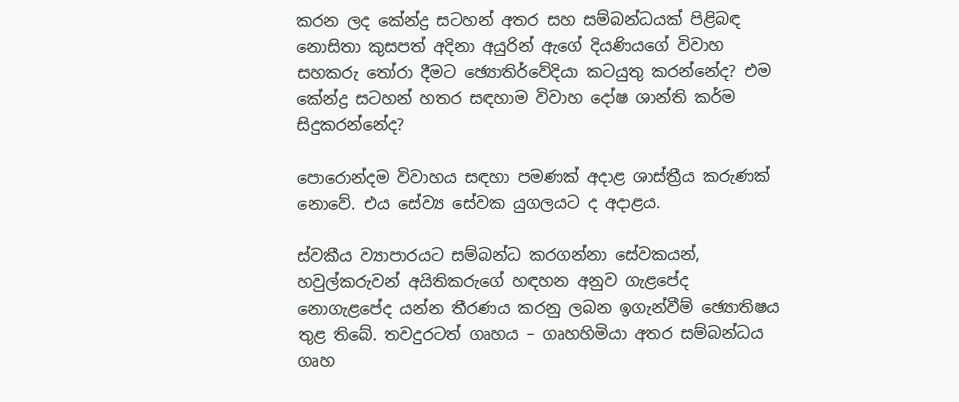කරන ලද කේන්ද්‍ර සටහන් අතර සහ සම්බන්ධයක් පිළිබඳ නොසිතා කුසපත් අදිනා අයුරින් ඇගේ දියණියගේ විවාහ සහකරු තෝරා දීමට ඡ්‍යොතිර්වේදියා කටයුතු කරන්නේද? එම කේන්ද්‍ර සටහන් හතර සඳහාම විවාහ දෝෂ ශාන්ති කර්ම සිදුකරන්නේද?

පොරොන්දම විවාහය සඳහා පමණක් අදාළ ශාස්ත්‍රීය කරුණක් නොවේ. එය සේව්‍ය සේවක යුගලයට ද අදාළය.

ස්වකීය ව්‍යාපාරයට සම්බන්ධ කරගන්නා සේවකයන්, හවුල්කරුවන් අයිතිකරුගේ හඳහන අනුව ගැළපේද නොගැළපේද යන්න තීරණය කරනු ලබන ඉගැන්වීම් ඡ්‍යොතිෂය තුළ තිබේ. තවදුරටත් ගෘහය – ගෘහහිමියා අතර සම්බන්ධය ගෘහ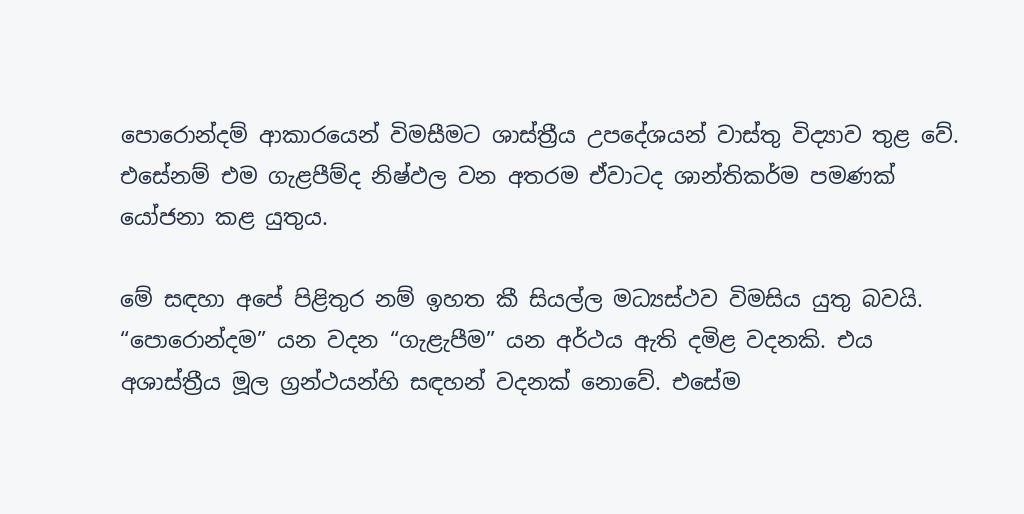පොරොන්දම් ආකාරයෙන් විමසීමට ශාස්ත්‍රීය උපදේශයන් වාස්තු විද්‍යාව තුළ වේ. එසේනම් එම ගැළපීම්ද නිෂ්ඵල වන අතරම ඒවාටද ශාන්තිකර්ම පමණක් යෝජනා කළ යුතුය.

මේ සඳහා අපේ පිළිතුර නම් ඉහත කී සියල්ල මධ්‍යස්ථව විමසිය යුතු බවයි. “පොරොන්දම” යන වදන “ගැළැපීම” යන අර්ථය ඇති දමිළ වදනකි. එය අශාස්ත්‍රීය මූල ග්‍රන්ථයන්හි සඳහන් වදනක් නොවේ. එසේම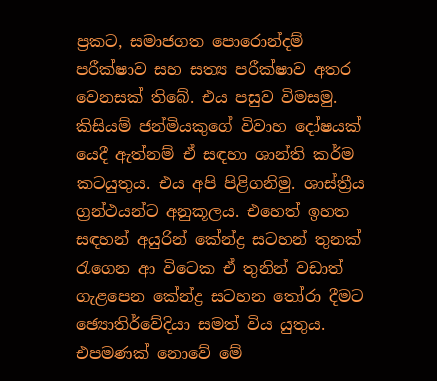ප්‍රකට, සමාජගත පොරොන්දම් පරීක්ෂාව සහ සත්‍ය පරීක්ෂාව අතර වෙනසක් තිබේ. එය පසුව විමසමු. කිසියම් ජන්මියකුගේ විවාහ දෝෂයක් යෙදී ඇත්නම් ඒ සඳහා ශාන්ති කර්ම කටයුතුය. එය අපි පිළිගනිමු. ශාස්ත්‍රීය ග්‍රන්ථයන්ට අනුකූලය. එහෙත් ඉහත සඳහන් අයුරින් කේන්ද්‍ර සටහන් තුනක් රැගෙන ආ විටෙක ඒ තුනින් වඩාත් ගැළපෙන කේන්ද්‍ර සටහන තෝරා දීමට ඡ්‍යොතිර්වේදියා සමත් විය යුතුය. එපමණක් නොවේ මේ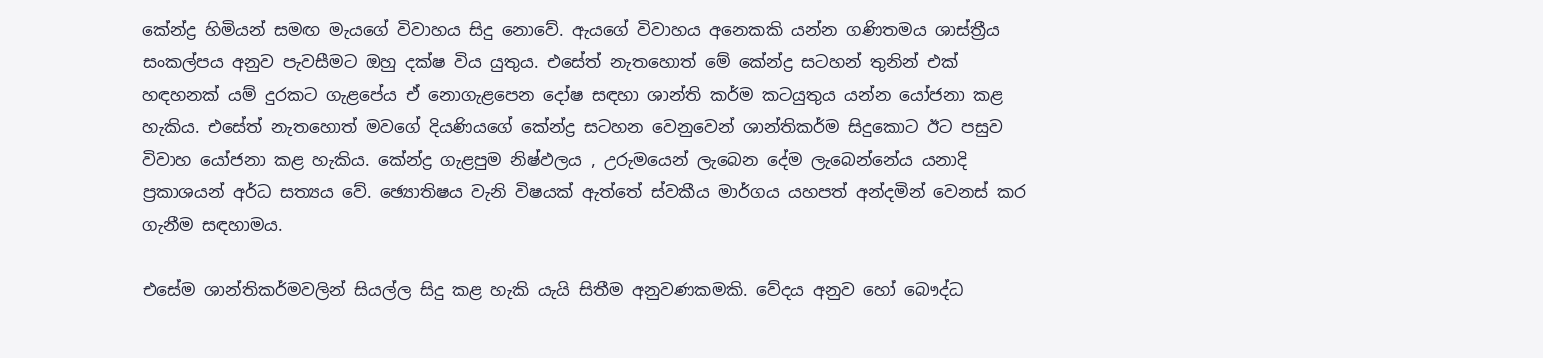කේන්ද්‍ර හිමියන් සමඟ මැයගේ විවාහය සිදු නොවේ. ඇයගේ විවාහය අනෙකකි යන්න ගණිතමය ශාස්ත්‍රීය සංකල්පය අනුව පැවසීමට ඔහු දක්ෂ විය යුතුය. එසේත් නැතහොත් මේ කේන්ද්‍ර සටහන් තුනින් එක් හඳහනක් යම් දුරකට ගැළපේය ඒ නොගැළපෙන දෝෂ සඳහා ශාන්ති කර්ම කටයුතුය යන්න යෝජනා කළ හැකිය. එසේත් නැතහොත් මවගේ දියණියගේ කේන්ද්‍ර සටහන වෙනුවෙන් ශාන්තිකර්ම සිදුකොට ඊට පසුව විවාහ යෝජනා කළ හැකිය. කේන්ද්‍ර ගැළපුම නිෂ්ඵලය , උරුමයෙන් ලැබෙන දේම ලැබෙන්නේය යනාදි ප්‍රකාශයන් අර්ධ සත්‍යය වේ. ඡ්‍යොතිෂය වැනි විෂයක් ඇත්තේ ස්වකීය මාර්ගය යහපත් අන්දමින් වෙනස් කර ගැනීම සඳහාමය.

එසේම ශාන්තිකර්මවලින් සියල්ල සිදු කළ හැකි යැයි සිතීම අනුවණකමකි. වේදය අනුව හෝ බෞද්ධ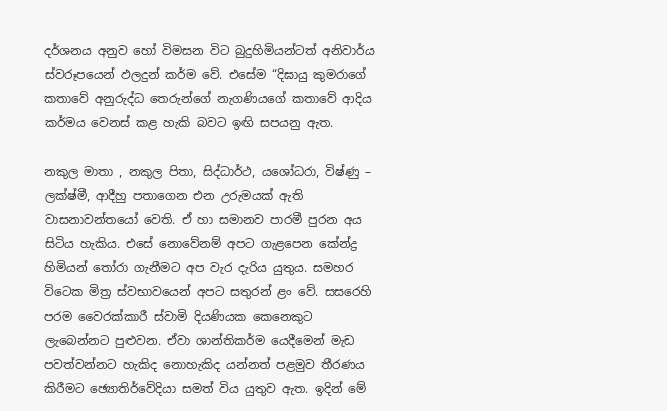දර්ශනය අනුව හෝ විමසන විට බුදුහිමියන්ටත් අනිවාර්ය ස්වරූපයෙන් ඵලදුන් කර්ම වේ. එසේම “දිඝායු කුමරාගේ කතාවේ අනුරුද්ධ තෙරුන්ගේ නැගණියගේ කතාවේ ආදිය කර්මය වෙනස් කළ හැකි බවට ඉඟි සපයනු ඇත.

නකුල මාතා , නකුල පිතා, සිද්ධාර්ථ, යශෝධරා, විෂ්ණු – ලක්ෂ්මී, ආදීහු පතාගෙන එන උරුමයක් ඇති වාසනාවන්තයෝ වෙති. ඒ හා සමානව පාරමී පුරන අය සිටිය හැකිය. එසේ නොවේනම් අපට ගැළපෙන කේන්ද්‍ර හිමියන් තෝරා ගැනීමට අප වැර දැරිය යුතුය. සමහර විටෙක මිත්‍ර ස්වභාවයෙන් අපට සතුරන් ළං වේ. සසරෙහි පරම වෛරක්කාරී ස්වාමි දියණියක කෙනෙකුට ලැබෙන්නට පුළුවන. ඒවා ශාන්තිකර්ම යෙදීමෙන් මැඩ පවත්වන්නට හැකිද නොහැකිද යන්නත් පළමුව තීරණය කිරීමට ඡ්‍යොතිර්වේදියා සමත් විය යුතුව ඇත. ඉදින් මේ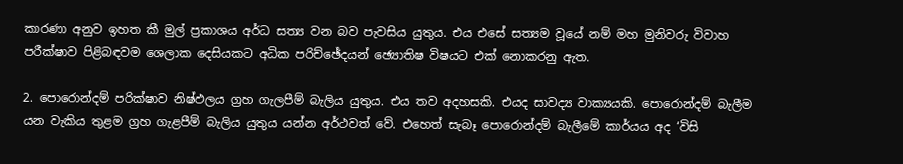කාරණා අනුව ඉහත කී මුල් ප්‍රකාශය අර්ධ සත්‍ය වන බව පැවසිය යුතුය. එය එසේ සත්‍යම වූයේ නම් මහ මුනිවරු විවාහ පරීක්ෂාව පිළිබඳවම ශෙලාක දෙසියකට අධික පරිච්ඡේදයන් ඡ්‍යොතිෂ විෂයට එක් නොකරනු ඇත.

2. පොරොන්දම් පරික්ෂාව නිෂ්ඵලය ග්‍රහ ගැලපීම් බැලිය යුතුය. එය තව අදහසකි. එයද සාවද්‍ය වාක්‍යයකි. පොරොන්දම් බැලීම යන වැකිය තුළම ග්‍රහ ගැළපීම් බැලිය යුතුය යන්න අර්ථවත් වේ. එහෙත් සැබෑ පොරොන්දම් බැලීමේ කාර්යය අද ‘විසි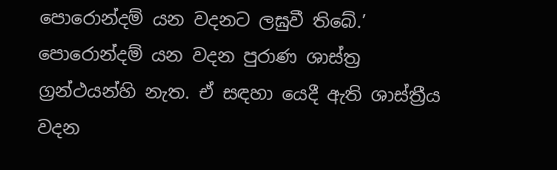පොරොන්දම් යන වදනට ලඝුවී තිබේ.’ පොරොන්දම් යන වදන පුරාණ ශාස්ත්‍ර ග්‍රන්ථයන්හි නැත. ඒ සඳහා යෙදී ඇති ශාස්ත්‍රීය වදන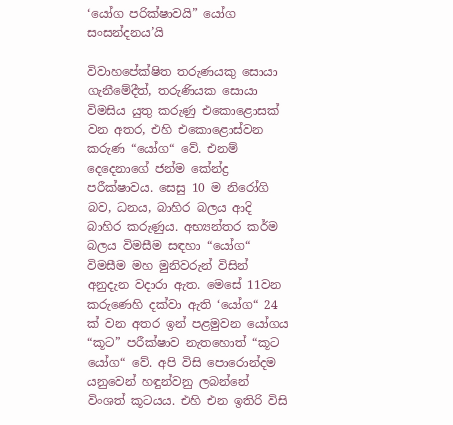‘යෝග පරික්ෂාවයි” යෝග සංසන්දනය’යි

විවාහපේක්ෂිත තරුණයකු සොයා ගැනීමේදීත්, තරුණියක සොයා විමසිය යුතු කරුණු එකොළොසක් වන අතර, එහි එකොළොස්වන කරුණ “යෝග“ වේ. එනම් දෙදෙනාගේ ජන්ම කේන්ද්‍ර පරීක්ෂාවය. සෙසු 10 ම නිරෝගි බව, ධනය, බාහිර බලය ආදි බාහිර කරුණුය. අභ්‍යන්තර කර්ම බලය විමසීම සඳහා “යෝග“ විමසීම මහ මුනිවරුන් විසින් අනුදැන වදාරා ඇත. මෙසේ 11වන කරුණෙහි දක්වා ඇති ‘යෝග“ 24 ක් වන අතර ඉන් පළමුවන යෝගය “කූට” පරීක්ෂාව නැතහොත් “කූට යෝග“ වේ. අපි විසි පොරොන්දම යනුවෙන් හඳුන්වනු ලබන්නේ විංශත් කූටයය. එහි එන ඉතිරි විසි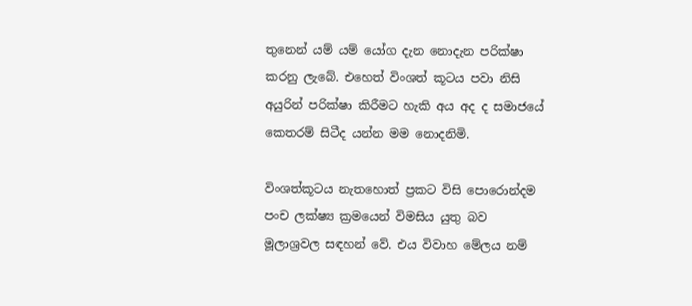තුනෙන් යම් යම් යෝග දැන නොදැන පරික්ෂා කරනු ලැබේ. එහෙත් විංශත් කූටය පවා නිසි අයුරින් පරික්ෂා කිරීමට හැකි අය අද ද සමාජයේ කෙතරම් සිටීද යන්න මම නොදනිමි.

විංශත්කූටය නැතහොත් ප්‍රකට විසි පොරොන්දම පංච ලක්ෂ්‍ය ක්‍රමයෙන් විමසිය යුතු බව මූලාශ්‍රවල සඳහන් වේ. එය විවාහ මේලය නම්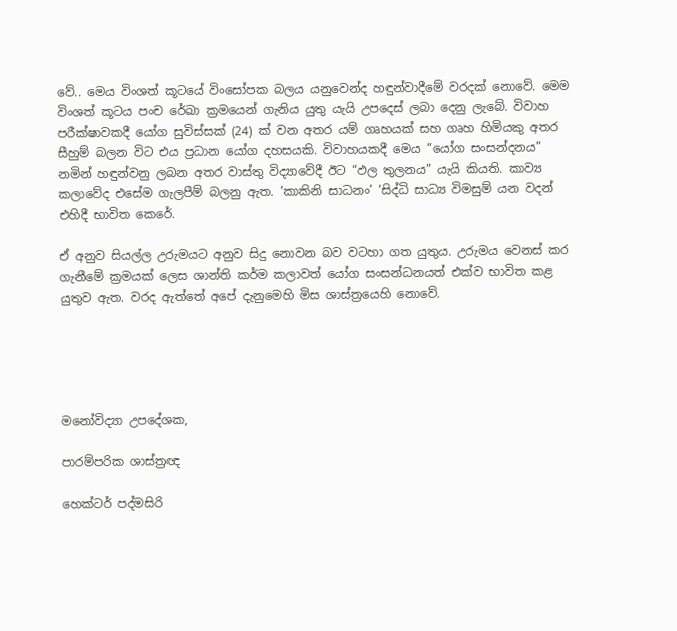වේ.. මෙය විංශත් කූටයේ විංසෝපක බලය යනුවෙන්ද හඳුන්වාදීමේ වරදක් නොවේ. මෙම විංශත් කූටය පංච රේඛා ක්‍රමයෙන් ගැනිය යුතු යැයි උපදෙස් ලබා දෙනු ලැබේ. විවාහ පරීක්ෂාවකදී යෝග සුවිස්සක් (24) ක් වන අතර යම් ගෘහයක් සහ ගෘහ හිමියකු අතර සීහුම් බලන විට එය ප්‍රධාන යෝග දහසයකි. විවාහයකදී මෙය “යෝග සංසන්දනය” නමින් හඳුන්වනු ලබන අතර වාස්තු විද්‍යාවේදී ඊට “ඵල තුලනය” යැයි කියති. කාව්‍ය කලාවේද එසේම ගැලපීම් බලනු ඇත. ‘කාකිනි සාධනං’ ‘සිද්ධි සාධ්‍ය විමසුම් යන වදන් එහිදී භාවිත කෙරේ.

ඒ අනුව සියල්ල උරුමයට අනුව සිදු නොවන බව වටහා ගත යුතුය. උරුමය වෙනස් කර ගැනීමේ ක්‍රමයක් ලෙස ශාන්ති කර්ම කලාවත් යෝග සංසන්ධනයත් එක්ව භාවිත කළ යුතුව ඇත. වරද ඇත්තේ අපේ දැනුමෙහි මිස ශාස්ත්‍රයෙහි නොවේ.





මනෝවිද්‍යා උපදේශක,

පාරම්පරික ශාස්ත්‍රඥ

හෙක්ටර් පද්මසිරි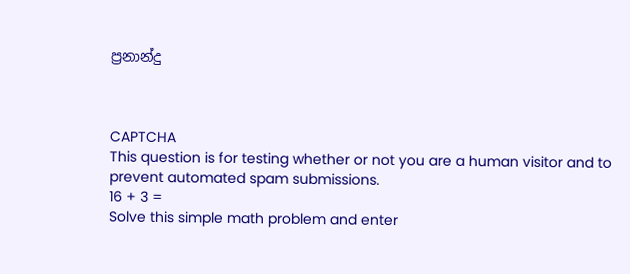ප්‍රනාන්දු



CAPTCHA
This question is for testing whether or not you are a human visitor and to prevent automated spam submissions.
16 + 3 =
Solve this simple math problem and enter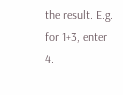the result. E.g. for 1+3, enter 4.